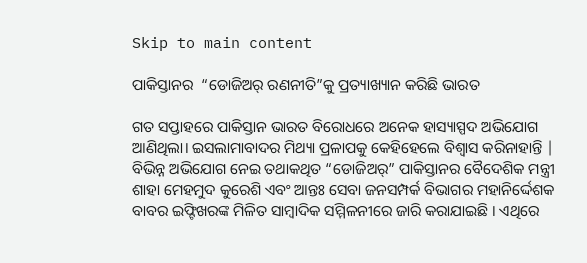Skip to main content

ପାକିସ୍ତାନର  “ଡୋଜିଅର୍ ରଣନୀତି”କୁ ପ୍ରତ୍ୟାଖ୍ୟାନ କରିଛି ଭାରତ

ଗତ ସପ୍ତାହରେ ପାକିସ୍ତାନ ଭାରତ ବିରୋଧରେ ଅନେକ ହାସ୍ୟାସ୍ପଦ ଅଭିଯୋଗ ଆଣିଥିଲା। ଇସଲାମାବାଦର ମିଥ୍ୟା ପ୍ରଳାପକୁ କେହିହେଲେ ବିଶ୍ଵାସ କରିନାହାନ୍ତି | ବିଭିନ୍ନ ଅଭିଯୋଗ ନେଇ ତଥାକଥିତ “ଡୋଜିଅର୍” ପାକିସ୍ତାନର ବୈଦେଶିକ ମନ୍ତ୍ରୀ ଶାହା ମେହମୁଦ କୁରେଶି ଏବଂ ଆନ୍ତଃ ସେବା ଜନସମ୍ପର୍କ ବିଭାଗର ମହାନିର୍ଦ୍ଦେଶକ ବାବର ଇଫ୍ଟିଖରଙ୍କ ମିଳିତ ସାମ୍ବାଦିକ ସମ୍ମିଳନୀରେ ଜାରି କରାଯାଇଛି । ଏଥିରେ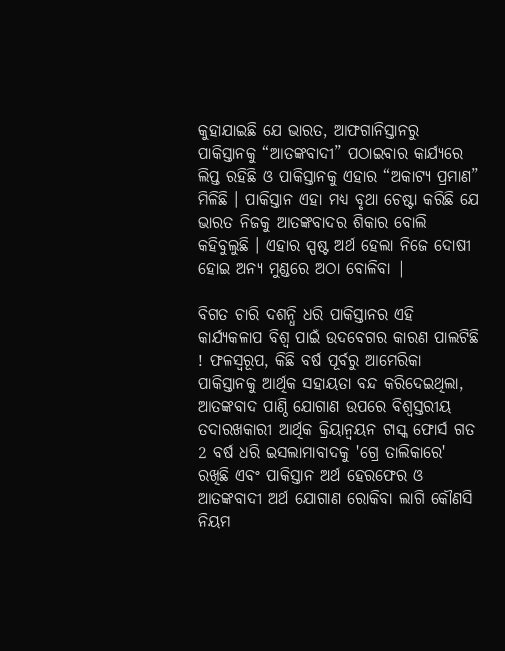କୁହାଯାଇଛି ଯେ ଭାରତ, ଆଫଗାନିସ୍ତାନରୁ ପାକିସ୍ତାନକୁ “ଆତଙ୍କବାଦୀ” ପଠାଇବାର କାର୍ଯ୍ୟରେ ଲିପ୍ତ ରହିଛି ଓ ପାକିସ୍ତାନକୁ ଏହାର “ଅକାଟ୍ୟ ପ୍ରମାଣ” ମିଳିଛି । ପାକିସ୍ତାନ ଏହା ମଧ୍ୟ ବୃଥା ଚେଷ୍ଟା କରିଛି ଯେ ଭାରତ ନିଜକୁ ଆତଙ୍କବାଦର ଶିକାର ବୋଲି କହିବୁଲୁଛି । ଏହାର ସ୍ପଷ୍ଟ ଅର୍ଥ ହେଲା ନିଜେ ଦୋଷୀ ହୋଇ ଅନ୍ୟ ମୁଣ୍ଡରେ ଅଠା ବୋଳିବା |

ବିଗତ ଚାରି ଦଶନ୍ଧି ଧରି ପାକିସ୍ତାନର ଏହି କାର୍ଯ୍ୟକଳାପ ବିଶ୍ୱ ପାଇଁ ଉଦବେଗର କାରଣ ପାଲଟିଛି ! ଫଳସ୍ୱରୂପ, କିଛି ବର୍ଷ ପୂର୍ବରୁ ଆମେରିକା ପାକିସ୍ତାନକୁ ଆର୍ଥିକ ସହାୟତା ବନ୍ଦ କରିଦେଇଥିଲା, ଆତଙ୍କବାଦ ପାଣ୍ଠି ଯୋଗାଣ ଉପରେ ବିଶ୍ୱସ୍ତରୀୟ ତଦାରଖକାରୀ ଆର୍ଥିକ କ୍ରିୟାନ୍ଵୟନ ଟାସ୍କ ଫୋର୍ସ ଗତ 2 ବର୍ଷ ଧରି ଇସଲାମାବାଦକୁ 'ଗ୍ରେ ତାଲିକାରେ' ରଖିଛି ଏବଂ ପାକିସ୍ତାନ ଅର୍ଥ ହେରଫେର ଓ ଆତଙ୍କବାଦୀ ଅର୍ଥ ଯୋଗାଣ ରୋକିବା ଲାଗି କୌଣସି ନିୟମ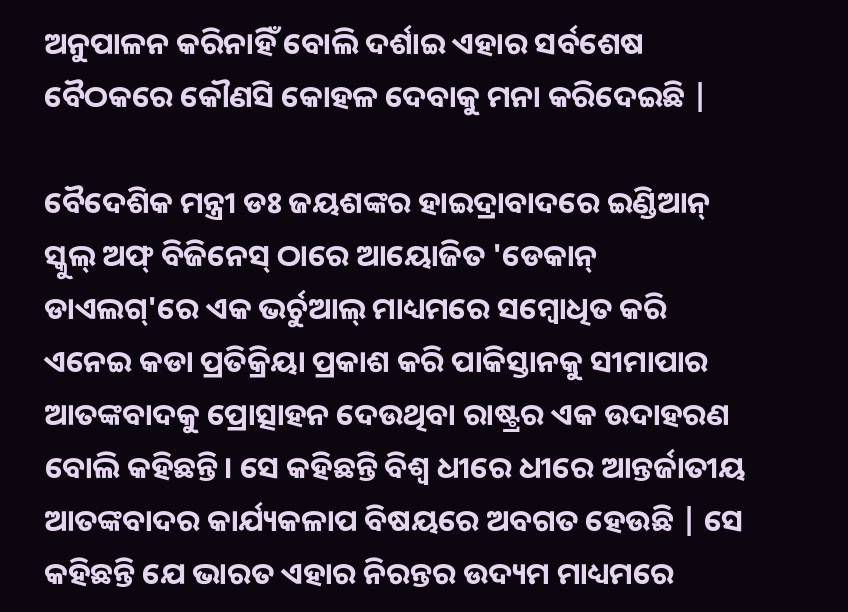ଅନୁପାଳନ କରିନାହିଁ ବୋଲି ଦର୍ଶାଇ ଏହାର ସର୍ବଶେଷ ବୈଠକରେ କୌଣସି କୋହଳ ଦେବାକୁ ମନା କରିଦେଇଛି |

ବୈଦେଶିକ ମନ୍ତ୍ରୀ ଡଃ ଜୟଶଙ୍କର ହାଇଦ୍ରାବାଦରେ ଇଣ୍ଡିଆନ୍ ସ୍କୁଲ୍ ଅଫ୍ ବିଜିନେସ୍ ଠାରେ ଆୟୋଜିତ 'ଡେକାନ୍ ଡାଏଲଗ୍'ରେ ଏକ ଭର୍ଚୁଆଲ୍ ମାଧ୍ୟମରେ ସମ୍ବୋଧିତ କରି ଏନେଇ କଡା ପ୍ରତିକ୍ରିୟା ପ୍ରକାଶ କରି ପାକିସ୍ତାନକୁ ସୀମାପାର ଆତଙ୍କବାଦକୁ ପ୍ରୋତ୍ସାହନ ଦେଉଥିବା ରାଷ୍ଟ୍ରର ଏକ ଉଦାହରଣ ବୋଲି କହିଛନ୍ତି। ସେ କହିଛନ୍ତି ବିଶ୍ଵ ଧୀରେ ଧୀରେ ଆନ୍ତର୍ଜାତୀୟ ଆତଙ୍କବାଦର କାର୍ଯ୍ୟକଳାପ ବିଷୟରେ ଅବଗତ ହେଉଛି | ସେ କହିଛନ୍ତି ଯେ ଭାରତ ଏହାର ନିରନ୍ତର ଉଦ୍ୟମ ମାଧ୍ୟମରେ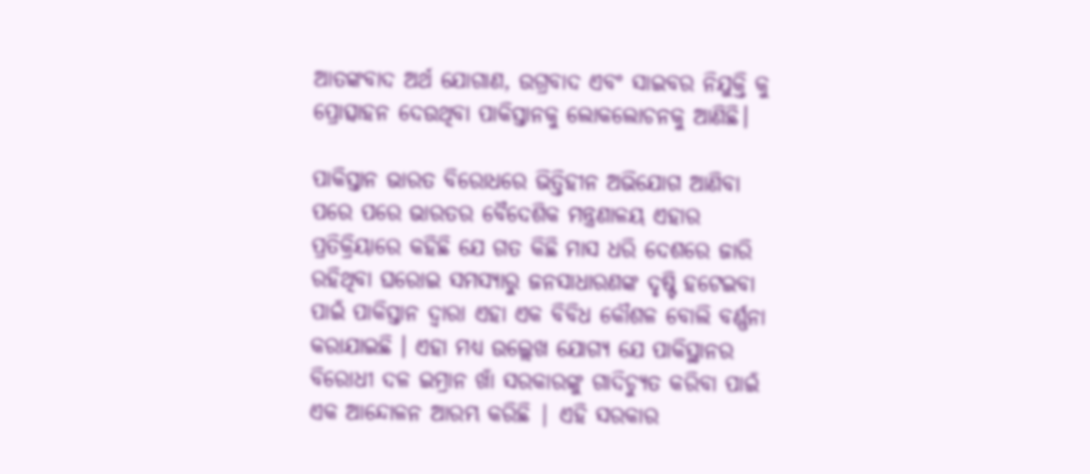ଆତଙ୍କବାଦ ଅର୍ଥ ଯୋଗାଣ, ଉଗ୍ରବାଦ ଏବଂ ସାଇବର ନିଯୁକ୍ତି କୁ ପ୍ରୋତ୍ସାହନ ଦେଉଥିବା ପାକିସ୍ତାନକୁ ଲୋକଲୋଚନକୁ ଆଣିଛି।

ପାକିସ୍ତାନ ଭାରତ ବିରୋଧରେ ଭିତ୍ତିହୀନ ଅଭିଯୋଗ ଆଣିବା ପରେ ପରେ ଭାରତର ବୈଦେଶିକ ମନ୍ତ୍ରଣାଳୟ ଏହାର ପ୍ରତିକ୍ରିୟାରେ କହିଛି ଯେ ଗତ କିଛି ମାସ ଧରି ଦେଶରେ ଜାରି ରହିଥିବା ଘରୋଇ ସମସ୍ୟାରୁ ଜନସାଧାରଣଙ୍କ ଦୃଷ୍ଟି ହଟେଇବା ପାଇଁ ପାକିସ୍ତାନ ଦ୍ଵାରା ଏହା ଏକ ବିବିଧ କୌଶଳ ବୋଲି ବର୍ଣ୍ଣନା କରାଯାଇଛି । ଏହା ମଧ୍ୟ ଉଲ୍ଲେଖ ଯୋଗ୍ୟ ଯେ ପାକିସ୍ଥାନର ବିରୋଧୀ ଦଳ ଇମ୍ରାନ ଖାଁ ସରକାରଙ୍କୁ ଗାଦିଚ୍ୟୁତ କରିବା ପାଇଁ ଏକ ଆନ୍ଦୋଳନ ଆରମ୍ଭ କରିଛି | ଏହି ସରକାର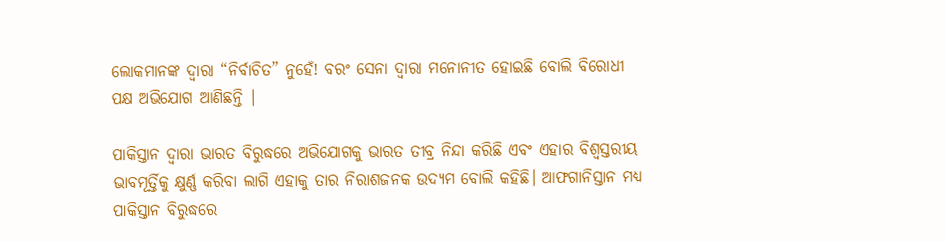ଲୋକମାନଙ୍କ ଦ୍ୱାରା “ନିର୍ବାଚିତ” ନୁହେଁ! ବରଂ ସେନା ଦ୍ୱାରା ମନୋନୀତ ହୋଇଛି ବୋଲି ବିରୋଧୀ ପକ୍ଷ ଅଭିଯୋଗ ଆଣିଛନ୍ତି |

ପାକିସ୍ତାନ ଦ୍ଵାରା ଭାରତ ବିରୁଦ୍ଧରେ ଅଭିଯୋଗକୁ ଭାରତ ତୀବ୍ର ନିନ୍ଦା କରିଛି ଏବଂ ଏହାର ବିଶ୍ଵସ୍ତରୀୟ ଭାବମୂର୍ତ୍ତିକୁ କ୍ଷୁର୍ଣ୍ଣ କରିବା ଲାଗି ଏହାକୁ ତାର ନିରାଶଜନକ ଉଦ୍ୟମ ବୋଲି କହିଛି। ଆଫଗାନିସ୍ତାନ ମଧ୍ୟ ପାକିସ୍ତାନ ବିରୁଦ୍ଧରେ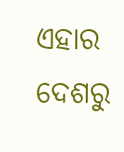ଏହାର ଦେଶରୁ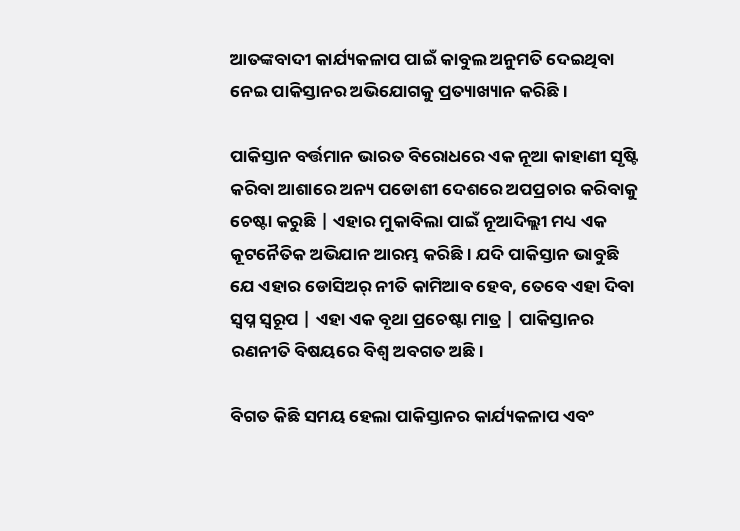ଆତଙ୍କବାଦୀ କାର୍ଯ୍ୟକଳାପ ପାଇଁ କାବୁଲ ଅନୁମତି ଦେଇଥିବା ନେଇ ପାକିସ୍ତାନର ଅଭିଯୋଗକୁ ପ୍ରତ୍ୟାଖ୍ୟାନ କରିଛି।

ପାକିସ୍ତାନ ବର୍ତ୍ତମାନ ଭାରତ ବିରୋଧରେ ଏକ ନୂଆ କାହାଣୀ ସୃଷ୍ଟି କରିବା ଆଶାରେ ଅନ୍ୟ ପଡୋଶୀ ଦେଶରେ ଅପପ୍ରଚାର କରିବାକୁ ଚେଷ୍ଟା କରୁଛି | ଏହାର ମୁକାବିଲା ପାଇଁ ନୂଆଦିଲ୍ଲୀ ମଧ୍ୟ ଏକ କୂଟନୈତିକ ଅଭିଯାନ ଆରମ୍ଭ କରିଛି। ଯଦି ପାକିସ୍ତାନ ଭାବୁଛି ଯେ ଏହାର ଡୋସିଅର୍ ନୀତି କାମିଆବ ହେବ, ତେବେ ଏହା ଦିବା ସ୍ଵପ୍ନ ସ୍ୱରୂପ | ଏହା ଏକ ବୃଥା ପ୍ରଚେଷ୍ଟା ମାତ୍ର | ପାକିସ୍ତାନର ରଣନୀତି ବିଷୟରେ ବିଶ୍ୱ ଅବଗତ ଅଛି।

ବିଗତ କିଛି ସମୟ ହେଲା ପାକିସ୍ତାନର କାର୍ଯ୍ୟକଳାପ ଏବଂ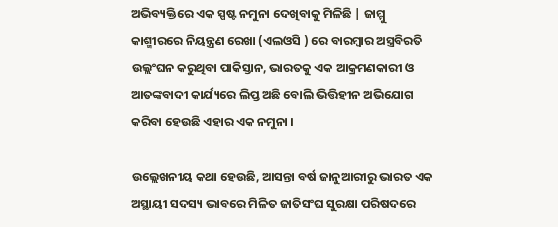ଅଭିବ୍ୟକ୍ତିରେ ଏକ ସ୍ପଷ୍ଟ ନମୁନା ଦେଖିବାକୁ ମିଳିଛି | ଜାମ୍ମୁ କାଶ୍ମୀରରେ ନିୟନ୍ତ୍ରଣ ରେଖା (ଏଲଓସି ) ରେ ବାରମ୍ବାର ଅସ୍ତ୍ରବିରତି ଉଲ୍ଲଂଘନ କରୁଥିବା ପାକିସ୍ତାନ, ଭାରତକୁ ଏକ ଆକ୍ରମଣକାରୀ ଓ ଆତଙ୍କବାଦୀ କାର୍ଯ୍ୟରେ ଲିପ୍ତ ଅଛି ବୋଲି ଭିତ୍ତିହୀନ ଅଭିଯୋଗ କରିବା ହେଉଛି ଏହାର ଏକ ନମୁନା ।

ଉଲ୍ଲେଖନୀୟ କଥା ହେଉଛି, ଆସନ୍ତା ବର୍ଷ ଜାନୁଆରୀରୁ ଭାରତ ଏକ ଅସ୍ଥାୟୀ ସଦସ୍ୟ ଭାବରେ ମିଳିତ ଜାତିସଂଘ ସୁରକ୍ଷା ପରିଷଦରେ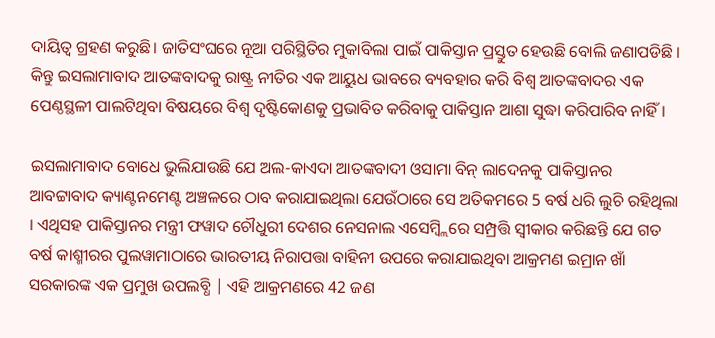ଦାୟିତ୍ଵ ଗ୍ରହଣ କରୁଛି। ଜାତିସଂଘରେ ନୂଆ ପରିସ୍ଥିତିର ମୁକାବିଲା ପାଇଁ ପାକିସ୍ତାନ ପ୍ରସ୍ତୁତ ହେଉଛି ବୋଲି ଜଣାପଡିଛି । କିନ୍ତୁ ଇସଲାମାବାଦ ଆତଙ୍କବାଦକୁ ରାଷ୍ଟ୍ର ନୀତିର ଏକ ଆୟୁଧ ଭାବରେ ବ୍ୟବହାର କରି ବିଶ୍ୱ ଆତଙ୍କବାଦର ଏକ ପେଣ୍ଠସ୍ଥଳୀ ପାଲଟିଥିବା ବିଷୟରେ ବିଶ୍ୱ ଦୃଷ୍ଟିକୋଣକୁ ପ୍ରଭାବିତ କରିବାକୁ ପାକିସ୍ତାନ ଆଶା ସୁଦ୍ଧା କରିପାରିବ ନାହିଁ।

ଇସଲାମାବାଦ ବୋଧେ ଭୁଲିଯାଉଛି ଯେ ଅଲ-କାଏଦା ଆତଙ୍କବାଦୀ ଓସାମା ବିନ୍ ଲାଦେନକୁ ପାକିସ୍ତାନର ଆବଟ୍ଟାବାଦ କ୍ୟାଣ୍ଟନମେଣ୍ଟ ଅଞ୍ଚଳରେ ଠାବ କରାଯାଇଥିଲା ଯେଉଁଠାରେ ସେ ଅତିକମରେ 5 ବର୍ଷ ଧରି ଲୁଚି ରହିଥିଲା । ଏଥିସହ ପାକିସ୍ତାନର ମନ୍ତ୍ରୀ ଫୱାଦ ଚୌଧୁରୀ ଦେଶର ନେସନାଲ ଏସେମ୍ବ୍ଲିରେ ସମ୍ପ୍ରତ୍ତି ସ୍ୱୀକାର କରିଛନ୍ତି ଯେ ଗତ ବର୍ଷ କାଶ୍ମୀରର ପୁଲୱାମାଠାରେ ଭାରତୀୟ ନିରାପତ୍ତା ବାହିନୀ ଉପରେ କରାଯାଇଥିବା ଆକ୍ରମଣ ଇମ୍ରାନ ଖାଁ ସରକାରଙ୍କ ଏକ ପ୍ରମୁଖ ଉପଲବ୍ଧି | ଏହି ଆକ୍ରମଣରେ 42 ଜଣ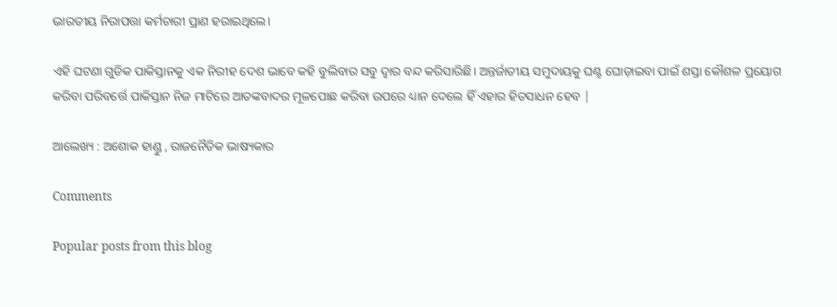ଭାରତୀୟ ନିରାପତ୍ତା କର୍ମଚାରୀ ପ୍ରାଣ ହରାଇଥିଲେ।

ଏହି ଘଟଣା ଗୁଡିକ ପାକିସ୍ତାନକୁ ଏକ ନିରୀହ ଦେଶ ଭାବେ କହି ବୁଲିବାର ସବୁ ଦ୍ୱାର ବନ୍ଦ କରିସାରିଛି। ଅନ୍ତର୍ଜାତୀୟ ସମୁଦାୟକୁ ଘଣ୍ଟ ଘୋଡ଼ାଇବା ପାଇଁ ଶସ୍ତା କୌଶଳ ପ୍ରୟୋଗ କରିବା ପରିବର୍ତ୍ତେ ପାକିସ୍ତାନ ନିଜ ମାଟିରେ ଆତଙ୍କବାଦର ମୂଳପୋଛ କରିବା ଉପରେ ଧ୍ୟାନ ଦେଲେ ହିଁ ଏହାର ହିତସାଧନ ହେବ |

ଆଲେଖ୍ୟ : ଅଶୋକ ହାଣ୍ଡୁ , ରାଜନୈତିକ ଭାଷ୍ୟକାର

Comments

Popular posts from this blog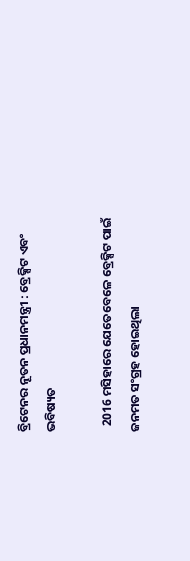ବ୍ରିଟେନର ନୂତନ ପ୍ରଧାନମନ୍ତ୍ରୀ : ବ୍ରେକ୍ସିଟ ଏବଂ ଭବିଷ୍ୟତ

  2016 ମସିହାରେ ଯେତେବେଳେ ବ୍ରେକ୍ସିଟ ପାଇଁ ଜନମତ ସଂଗ୍ରହ ହୋଇଥିଲା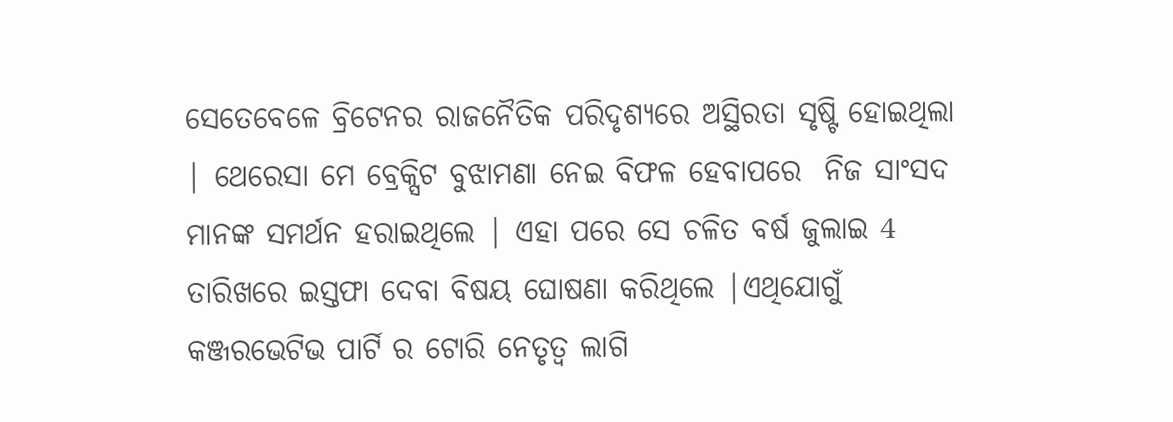ସେତେବେଳେ ବ୍ରିଟେନର ରାଜନୈତିକ ପରିଦୃଶ୍ୟରେ ଅସ୍ଥିରତା ସୃଷ୍ଟି ହୋଇଥିଲା | ଥେରେସା ମେ ବ୍ରେକ୍ସିଟ ବୁଝାମଣା ନେଇ ବିଫଳ ହେବାପରେ  ନିଜ ସାଂସଦ ମାନଙ୍କ ସମର୍ଥନ ହରାଇଥିଲେ | ଏହା ପରେ ସେ ଚଳିତ ବର୍ଷ ଜୁଲାଇ 4 ତାରିଖରେ ଇସ୍ତଫା ଦେବା ବିଷୟ ଘୋଷଣା କରିଥିଲେ |ଏଥିଯୋଗୁଁ କଞ୍ଜରଭେଟିଭ ପାର୍ଟି ର ଟୋରି ନେତୃତ୍ବ ଲାଗି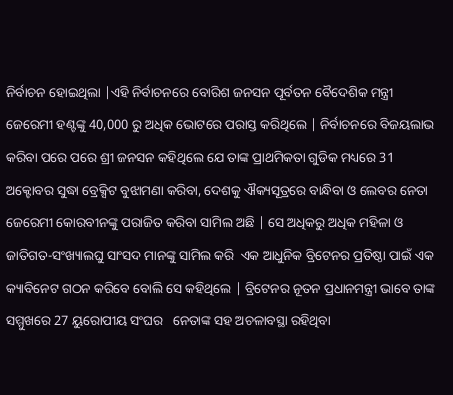ନିର୍ବାଚନ ହୋଇଥିଲା |ଏହି ନିର୍ବାଚନରେ ବୋରିଶ ଜନସନ ପୂର୍ବତନ ବୈଦେଶିକ ମନ୍ତ୍ରୀ  ଜେରେମୀ ହଣ୍ଟଙ୍କୁ 40,000 ରୁ ଅଧିକ ଭୋଟରେ ପରାସ୍ତ କରିଥିଲେ | ନିର୍ବାଚନରେ ବିଜୟଲାଭ କରିବା ପରେ ପରେ ଶ୍ରୀ ଜନସନ କହିଥିଲେ ଯେ ତାଙ୍କ ପ୍ରାଥମିକତା ଗୁଡିକ ମଧ୍ୟରେ 31 ଅକ୍ଟୋବର ସୁଦ୍ଧା ବ୍ରେକ୍ସିଟ ବୁଝାମଣା କରିବା, ଦେଶକୁ ଐକ୍ୟସୂତ୍ରରେ ବାନ୍ଧିବା ଓ ଲେବର ନେତା ଜେରେମୀ କୋରବୀନଙ୍କୁ ପରାଜିତ କରିବା ସାମିଲ ଅଛି | ସେ ଅଧିକରୁ ଅଧିକ ମହିଳା ଓ ଜାତିଗତ-ସଂଖ୍ୟାଲଘୁ ସାଂସଦ ମାନଙ୍କୁ ସାମିଲ କରି  ଏକ ଆଧୁନିକ ବ୍ରିଟେନର ପ୍ରତିଷ୍ଠା ପାଇଁ ଏକ କ୍ୟାବିନେଟ ଗଠନ କରିବେ ବୋଲି ସେ କହିଥିଲେ | ବ୍ରିଟେନର ନୂତନ ପ୍ରଧାନମନ୍ତ୍ରୀ ଭାବେ ତାଙ୍କ ସମ୍ମୁଖରେ 27 ୟୁରୋପୀୟ ସଂଘର   ନେତାଙ୍କ ସହ ଅଚଳାବସ୍ଥା ରହିଥିବା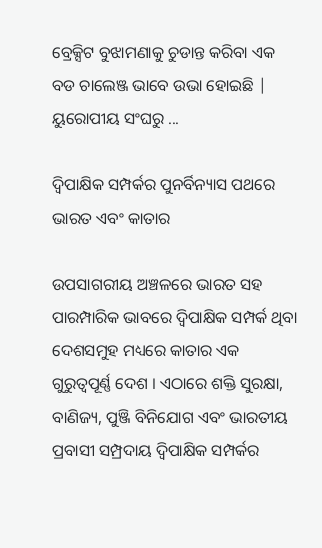ବ୍ରେକ୍ସିଟ ବୁଝାମଣାକୁ ଚୁଡାନ୍ତ କରିବା ଏକ ବଡ ଚାଲେଞ୍ଜ ଭାବେ ଉଭା ହୋଇଛି | ୟୁରୋପୀୟ ସଂଘରୁ ...

ଦ୍ୱିପାକ୍ଷିକ ସମ୍ପର୍କର ପୁନର୍ବିନ୍ୟାସ ପଥରେ ଭାରତ ଏବଂ କାତାର

ଉପସାଗରୀୟ ଅଞ୍ଚଳରେ ଭାରତ ସହ ପାରମ୍ପାରିକ ଭାବରେ ଦ୍ୱିପାକ୍ଷିକ ସମ୍ପର୍କ ଥିବା ଦେଶସମୁହ ମଧ୍ୟରେ କାତାର ଏକ ଗୁରୁତ୍ୱପୂର୍ଣ୍ଣ ଦେଶ । ଏଠାରେ ଶକ୍ତି ସୁରକ୍ଷା, ବାଣିଜ୍ୟ, ପୁଞ୍ଜି ବିନିଯୋଗ ଏବଂ ଭାରତୀୟ ପ୍ରବାସୀ ସମ୍ପ୍ରଦାୟ ଦ୍ୱିପାକ୍ଷିକ ସମ୍ପର୍କର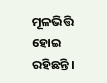ମୂଳଭିତ୍ତି ହୋଇ ରହିଛନ୍ତି ।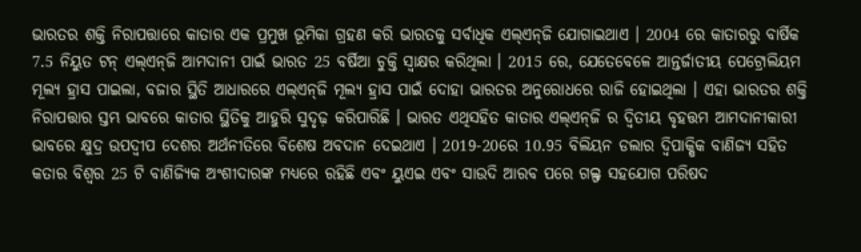ଭାରତର ଶକ୍ତି ନିରାପତ୍ତାରେ କାତାର ଏକ ପ୍ରମୁଖ ଭୂମିକା ଗ୍ରହଣ କରି ଭାରତକୁ ସର୍ବାଧିକ ଏଲ୍‌ଏନ୍‌ଜି ଯୋଗାଇଥାଏ । 2004 ରେ କାତାରରୁ ବାର୍ଷିକ 7.5 ନିୟୁତ ଟନ୍ ଏଲ୍‌ଏନ୍‌ଜି ଆମଦାନୀ ପାଇଁ ଭାରତ 25 ବର୍ଷିଆ ଚୁକ୍ତି ସ୍ୱାକ୍ଷର କରିଥିଲା । 2015 ରେ, ଯେତେବେଳେ ଆନ୍ତର୍ଜାତୀୟ ପେଟ୍ରୋଲିୟମ ମୂଲ୍ୟ ହ୍ରାସ ପାଇଲା, ବଜାର ସ୍ଥିତି ଆଧାରରେ ଏଲ୍‌ଏନ୍‌ଜି ମୂଲ୍ୟ ହ୍ରାସ ପାଇଁ ଦୋହା ଭାରତର ଅନୁରୋଧରେ ରାଜି ହୋଇଥିଲା । ଏହା ଭାରତର ଶକ୍ତି ନିରାପତ୍ତାର ସ୍ତମ୍ଭ ଭାବରେ କାତାର ସ୍ଥିତିକୁ ଆହୁରି ସୁଦୃଢ଼ କରିପାରିଛି । ଭାରତ ଏଥିସହିତ କାତାର ଏଲ୍‌ଏନ୍‌ଜି ର ଦ୍ୱିତୀୟ ବୃହତ୍ତମ ଆମଦାନୀକାରୀ ଭାବରେ କ୍ଷୁଦ୍ର ଉପଦ୍ୱୀପ ଦେଶର ଅର୍ଥନୀତିରେ ବିଶେଷ ଅବଦାନ ଦେଇଥାଏ । 2019-20ରେ 10.95 ବିଲିୟନ ଡଲାର ଦ୍ୱିପାକ୍ଷିକ ବାଣିଜ୍ୟ ସହିତ କତାର ବିଶ୍ୱର 25 ଟି ବାଣିଜ୍ୟିକ ଅଂଶୀଦାରଙ୍କ ମଧ୍ୟରେ ରହିଛି ଏବଂ ୟୁଏଇ ଏବଂ ସାଉଦି ଆରବ ପରେ ଗଲ୍ଫ ସହଯୋଗ ପରିଷଦ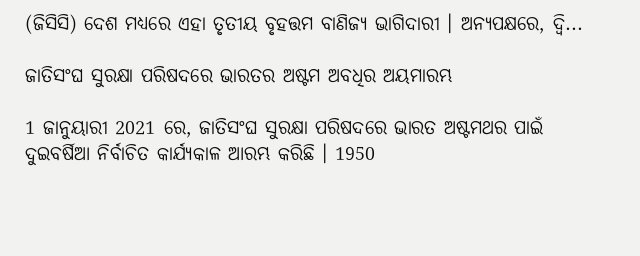(ଜିସିସି) ଦେଶ ମଧ୍ୟରେ ଏହା ତୃତୀୟ ବୃହତ୍ତମ ବାଣିଜ୍ୟ ଭାଗିଦାରୀ । ଅନ୍ୟପକ୍ଷରେ, ଦ୍ୱି...

ଜାତିସଂଘ ସୁରକ୍ଷା ପରିଷଦରେ ଭାରତର ଅଷ୍ଟମ ଅବଧିର ଅୟମାରମ୍ଭ

1 ଜାନୁୟାରୀ 2021 ରେ, ଜାତିସଂଘ ସୁରକ୍ଷା ପରିଷଦରେ ଭାରତ ଅଷ୍ଟମଥର ପାଇଁ ଦୁଇବର୍ଷିଆ ନିର୍ବାଚିତ କାର୍ଯ୍ୟକାଳ ଆରମ୍ଭ କରିଛି । 1950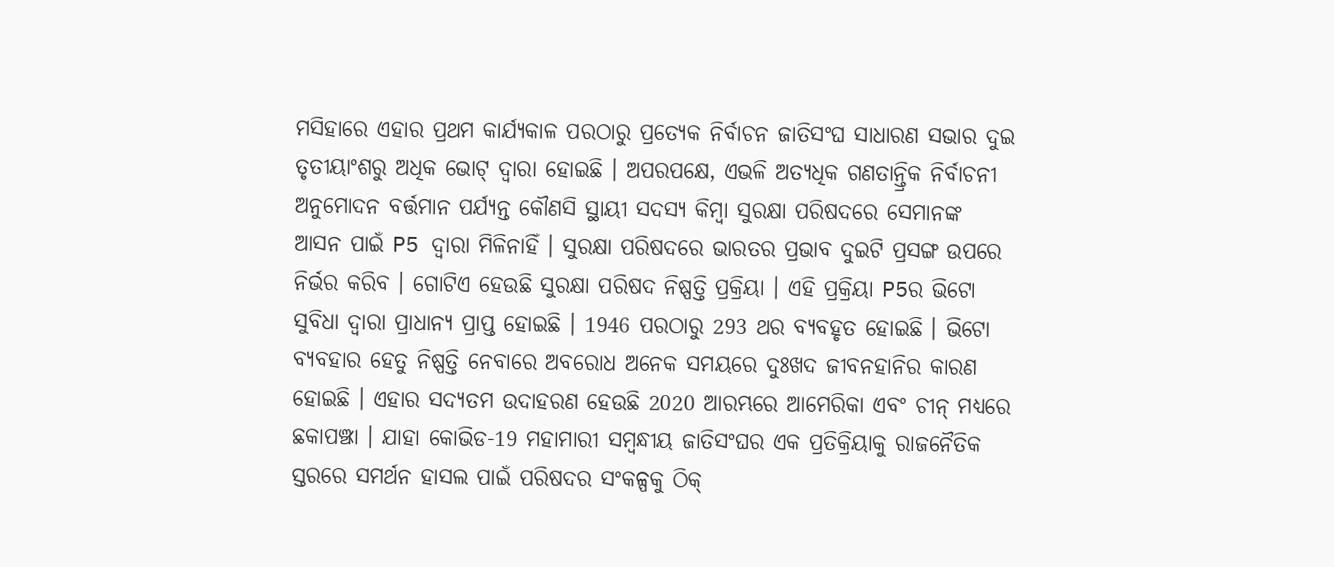ମସିହାରେ ଏହାର ପ୍ରଥମ କାର୍ଯ୍ୟକାଳ ପରଠାରୁ ପ୍ରତ୍ୟେକ ନିର୍ବାଚନ ଜାତିସଂଘ ସାଧାରଣ ସଭାର ଦୁଇ ତୃତୀୟାଂଶରୁ ଅଧିକ ଭୋଟ୍ ଦ୍ବାରା ହୋଇଛି । ଅପରପକ୍ଷେ, ଏଭଳି ଅତ୍ୟଧିକ ଗଣତାନ୍ତ୍ରିକ ନିର୍ବାଚନୀ ଅନୁମୋଦନ ବର୍ତ୍ତମାନ ପର୍ଯ୍ୟନ୍ତ କୌଣସି ସ୍ଥାୟୀ ସଦସ୍ୟ କିମ୍ବା ସୁରକ୍ଷା ପରିଷଦରେ ସେମାନଙ୍କ ଆସନ ପାଇଁ P5 ଦ୍ୱାରା ମିଳିନାହିଁ । ସୁରକ୍ଷା ପରିଷଦରେ ଭାରତର ପ୍ରଭାବ ଦୁଇଟି ପ୍ରସଙ୍ଗ ଉପରେ ନିର୍ଭର କରିବ । ଗୋଟିଏ ହେଉଛି ସୁରକ୍ଷା ପରିଷଦ ନିଷ୍ପତ୍ତି ପ୍ରକ୍ରିୟା । ଏହି ପ୍ରକ୍ରିୟା P5ର ଭିଟୋ ସୁବିଧା ଦ୍ୱାରା ପ୍ରାଧାନ୍ୟ ପ୍ରାପ୍ତ ହୋଇଛି । 1946 ପରଠାରୁ 293 ଥର ବ୍ୟବହୃତ ହୋଇଛି । ଭିଟୋ ବ୍ୟବହାର ହେତୁ ନିଷ୍ପତ୍ତି ନେବାରେ ଅବରୋଧ ଅନେକ ସମୟରେ ଦୁଃଖଦ ଜୀବନହାନିର କାରଣ ହୋଇଛି । ଏହାର ସଦ୍ୟତମ ଉଦାହରଣ ହେଉଛି 2020 ଆରମ୍ଭରେ ଆମେରିକା ଏବଂ ଚୀନ୍ ମଧ୍ୟରେ ଛକାପଞ୍ଝା । ଯାହା କୋଭିଡ-19 ମହାମାରୀ ସମ୍ବନ୍ଧୀୟ ଜାତିସଂଘର ଏକ ପ୍ରତିକ୍ରିୟାକୁ ରାଜନୈତିକ ସ୍ତରରେ ସମର୍ଥନ ହାସଲ ପାଇଁ ପରିଷଦର ସଂକଳ୍ପକୁ ଠିକ୍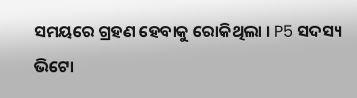ସମୟରେ ଗ୍ରହଣ ହେବାକୁ ରୋକିଥିଲା । P5 ସଦସ୍ୟ ଭିଟୋ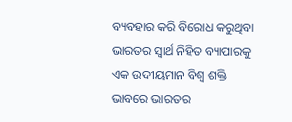ବ୍ୟବହାର କରି ବିରୋଧ କରୁଥିବା ଭାରତର ସ୍ବାର୍ଥ ନିହିତ ବ୍ୟାପାରକୁ ଏକ ଉଦୀୟମାନ ବିଶ୍ୱ ଶକ୍ତି ଭାବରେ ଭାରତର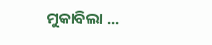ମୁକାବିଲା ...